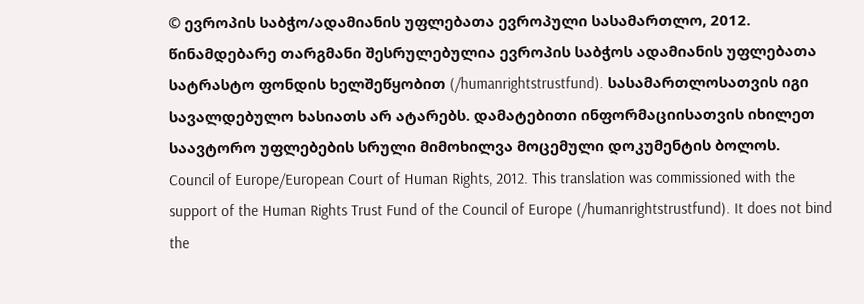© ევროპის საბჭო/ადამიანის უფლებათა ევროპული სასამართლო, 2012. წინამდებარე თარგმანი შესრულებულია ევროპის საბჭოს ადამიანის უფლებათა სატრასტო ფონდის ხელშეწყობით (/humanrightstrustfund). სასამართლოსათვის იგი სავალდებულო ხასიათს არ ატარებს. დამატებითი ინფორმაციისათვის იხილეთ საავტორო უფლებების სრული მიმოხილვა მოცემული დოკუმენტის ბოლოს.
Council of Europe/European Court of Human Rights, 2012. This translation was commissioned with the support of the Human Rights Trust Fund of the Council of Europe (/humanrightstrustfund). It does not bind the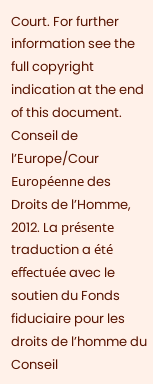Court. For further information see the full copyright indication at the end of this document.
Conseil de l’Europe/Cour Européenne des Droits de l’Homme, 2012. La présente traduction a été effectuée avec le soutien du Fonds fiduciaire pour les droits de l’homme du Conseil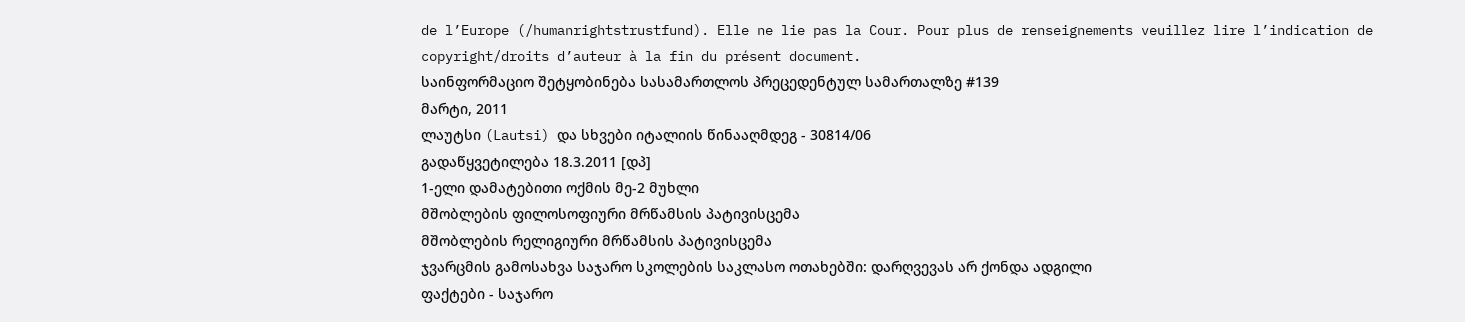de l’Europe (/humanrightstrustfund). Elle ne lie pas la Cour. Pour plus de renseignements veuillez lire l’indication de copyright/droits d’auteur à la fin du présent document.
საინფორმაციო შეტყობინება სასამართლოს პრეცედენტულ სამართალზე #139
მარტი, 2011
ლაუტსი (Lautsi) და სხვები იტალიის წინააღმდეგ - 30814/06
გადაწყვეტილება 18.3.2011 [დპ]
1-ელი დამატებითი ოქმის მე-2 მუხლი
მშობლების ფილოსოფიური მრწამსის პატივისცემა
მშობლების რელიგიური მრწამსის პატივისცემა
ჯვარცმის გამოსახვა საჯარო სკოლების საკლასო ოთახებში: დარღვევას არ ქონდა ადგილი
ფაქტები - საჯარო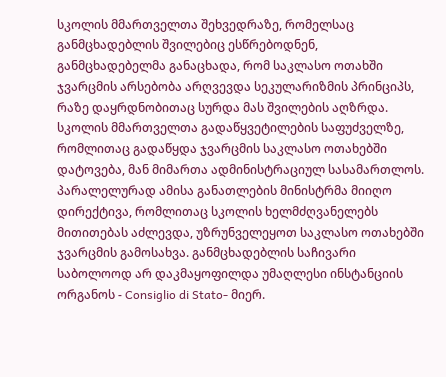სკოლის მმართველთა შეხვედრაზე, რომელსაც განმცხადებლის შვილებიც ესწრებოდნენ, განმცხადებელმა განაცხადა, რომ საკლასო ოთახში ჯვარცმის არსებობა არღვევდა სეკულარიზმის პრინციპს, რაზე დაყრდნობითაც სურდა მას შვილების აღზრდა. სკოლის მმართველთა გადაწყვეტილების საფუძველზე, რომლითაც გადაწყდა ჯვარცმის საკლასო ოთახებში დატოვება, მან მიმართა ადმინისტრაციულ სასამართლოს. პარალელურად ამისა განათლების მინისტრმა მიიღო დირექტივა, რომლითაც სკოლის ხელმძღვანელებს მითითებას აძლევდა, უზრუნველეყოთ საკლასო ოთახებში ჯვარცმის გამოსახვა. განმცხადებლის საჩივარი საბოლოოდ არ დაკმაყოფილდა უმაღლესი ინსტანციის ორგანოს - Consiglio di Stato- მიერ.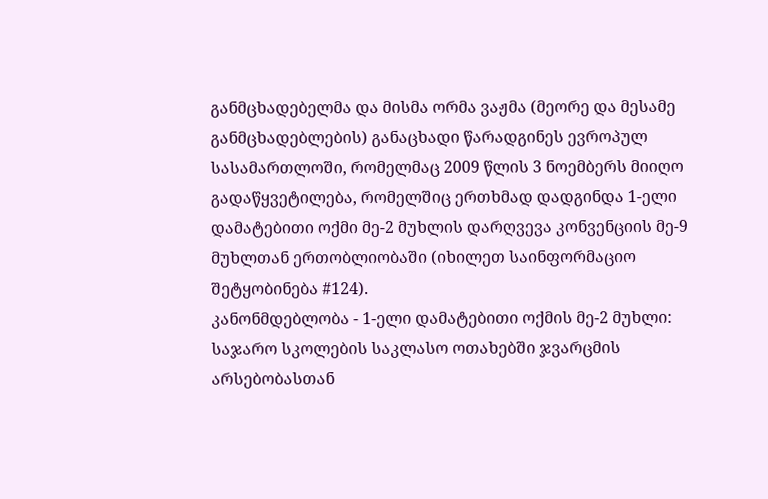განმცხადებელმა და მისმა ორმა ვაჟმა (მეორე და მესამე განმცხადებლების) განაცხადი წარადგინეს ევროპულ სასამართლოში, რომელმაც 2009 წლის 3 ნოემბერს მიიღო გადაწყვეტილება, რომელშიც ერთხმად დადგინდა 1-ელი დამატებითი ოქმი მე-2 მუხლის დარღვევა კონვენციის მე-9 მუხლთან ერთობლიობაში (იხილეთ საინფორმაციო შეტყობინება #124).
კანონმდებლობა - 1-ელი დამატებითი ოქმის მე-2 მუხლი: საჯარო სკოლების საკლასო ოთახებში ჯვარცმის არსებობასთან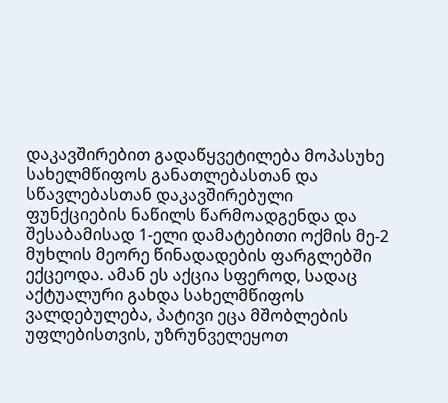დაკავშირებით გადაწყვეტილება მოპასუხე სახელმწიფოს განათლებასთან და სწავლებასთან დაკავშირებული ფუნქციების ნაწილს წარმოადგენდა და შესაბამისად 1-ელი დამატებითი ოქმის მე-2 მუხლის მეორე წინადადების ფარგლებში ექცეოდა. ამან ეს აქცია სფეროდ, სადაც აქტუალური გახდა სახელმწიფოს ვალდებულება, პატივი ეცა მშობლების უფლებისთვის, უზრუნველეყოთ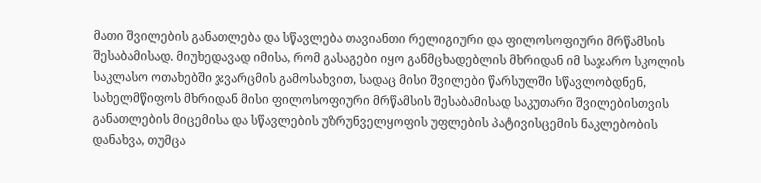მათი შვილების განათლება და სწავლება თავიანთი რელიგიური და ფილოსოფიური მრწამსის შესაბამისად. მიუხედავად იმისა, რომ გასაგები იყო განმცხადებლის მხრიდან იმ საჯარო სკოლის საკლასო ოთახებში ჯვარცმის გამოსახვით, სადაც მისი შვილები წარსულში სწავლობდნენ, სახელმწიფოს მხრიდან მისი ფილოსოფიური მრწამსის შესაბამისად საკუთარი შვილებისთვის განათლების მიცემისა და სწავლების უზრუნველყოფის უფლების პატივისცემის ნაკლებობის დანახვა, თუმცა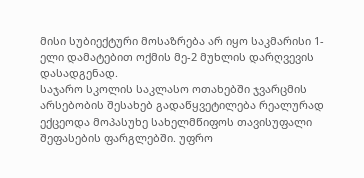მისი სუბიექტური მოსაზრება არ იყო საკმარისი 1-ელი დამატებით ოქმის მე-2 მუხლის დარღვევის დასადგენად.
საჯარო სკოლის საკლასო ოთახებში ჯვარცმის არსებობის შესახებ გადაწყვეტილება რეალურად ექცეოდა მოპასუხე სახელმწიფოს თავისუფალი შეფასების ფარგლებში. უფრო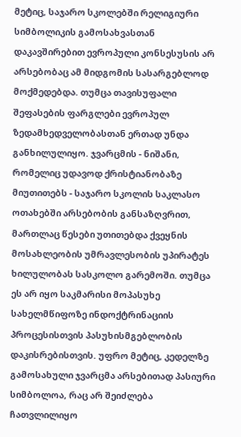მეტიც, საჯარო სკოლებში რელიგიური სიმბოლიკის გამოსახვასთან დაკავშირებით ევროპული კონსესუსის არ არსებობაც ამ მიდგომის სასარგებლოდ მოქმედებდა. თუმცა თავისუფალი შეფასების ფარგლები ევროპულ ზედამხედველობასთან ერთად უნდა განხილულიყო. ჯვარცმის - ნიშანი, რომელიც უდავოდ ქრისტიანობაზე მიუთითებს - საჯარო სკოლის საკლასო ოთახებში არსებობის განსაზღვრით, მართლაც წესები უთითებდა ქვეყნის მოსახლეობის უმრავლესობის უპირატეს ხილულობას სასკოლო გარემოში. თუმცა ეს არ იყო საკმარისი მოპასუხე სახელმწიფოზე ინდოქტრინაციის პროცესისთვის პასუხისმგებლობის დაკისრებისთვის. უფრო მეტიც, კედელზე გამოსახული ჯვარცმა არსებითად პასიური სიმბოლოა, რაც არ შეიძლება ჩათვლილიყო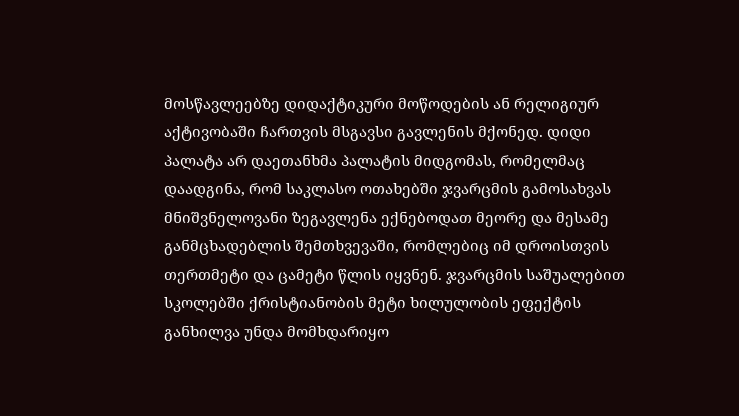მოსწავლეებზე დიდაქტიკური მოწოდების ან რელიგიურ აქტივობაში ჩართვის მსგავსი გავლენის მქონედ. დიდი პალატა არ დაეთანხმა პალატის მიდგომას, რომელმაც დაადგინა, რომ საკლასო ოთახებში ჯვარცმის გამოსახვას მნიშვნელოვანი ზეგავლენა ექნებოდათ მეორე და მესამე განმცხადებლის შემთხვევაში, რომლებიც იმ დროისთვის თერთმეტი და ცამეტი წლის იყვნენ. ჯვარცმის საშუალებით სკოლებში ქრისტიანობის მეტი ხილულობის ეფექტის განხილვა უნდა მომხდარიყო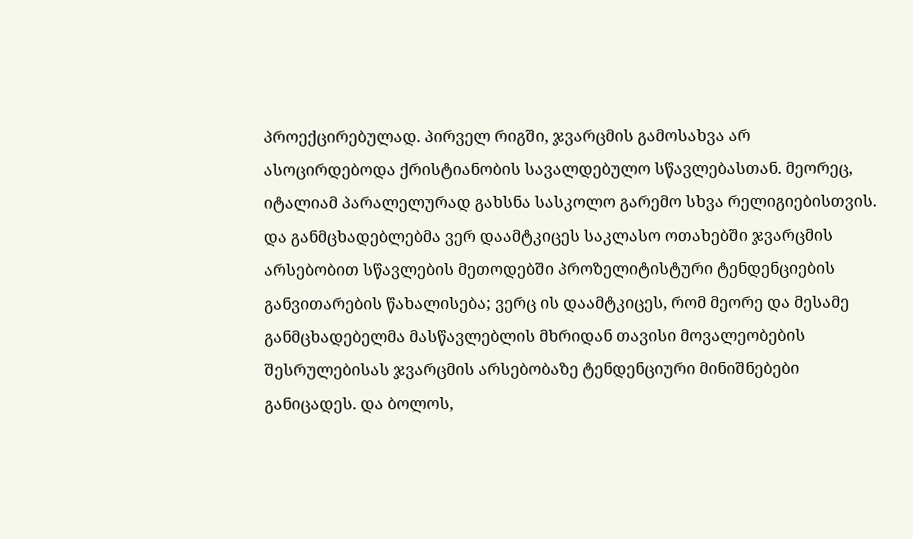პროექცირებულად. პირველ რიგში, ჯვარცმის გამოსახვა არ ასოცირდებოდა ქრისტიანობის სავალდებულო სწავლებასთან. მეორეც, იტალიამ პარალელურად გახსნა სასკოლო გარემო სხვა რელიგიებისთვის. და განმცხადებლებმა ვერ დაამტკიცეს საკლასო ოთახებში ჯვარცმის არსებობით სწავლების მეთოდებში პროზელიტისტური ტენდენციების განვითარების წახალისება; ვერც ის დაამტკიცეს, რომ მეორე და მესამე განმცხადებელმა მასწავლებლის მხრიდან თავისი მოვალეობების შესრულებისას ჯვარცმის არსებობაზე ტენდენციური მინიშნებები განიცადეს. და ბოლოს,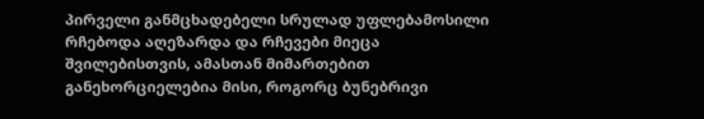პირველი განმცხადებელი სრულად უფლებამოსილი რჩებოდა აღეზარდა და რჩევები მიეცა შვილებისთვის, ამასთან მიმართებით განეხორციელებია მისი, როგორც ბუნებრივი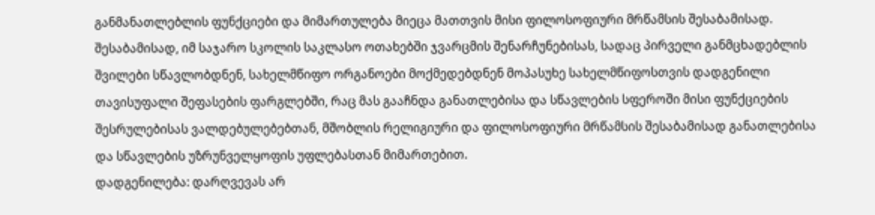განმანათლებლის ფუნქციები და მიმართულება მიეცა მათთვის მისი ფილოსოფიური მრწამსის შესაბამისად. შესაბამისად, იმ საჯარო სკოლის საკლასო ოთახებში ჯვარცმის შენარჩუნებისას, სადაც პირველი განმცხადებლის შვილები სწავლობდნენ, სახელმწიფო ორგანოები მოქმედებდნენ მოპასუხე სახელმწიფოსთვის დადგენილი თავისუფალი შეფასების ფარგლებში, რაც მას გააჩნდა განათლებისა და სწავლების სფეროში მისი ფუნქციების შესრულებისას ვალდებულებებთან, მშობლის რელიგიური და ფილოსოფიური მრწამსის შესაბამისად განათლებისა და სწავლების უზრუნველყოფის უფლებასთან მიმართებით.
დადგენილება: დარღვევას არ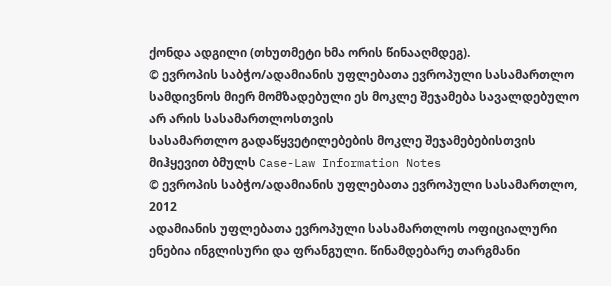ქონდა ადგილი (თხუთმეტი ხმა ორის წინააღმდეგ).
© ევროპის საბჭო/ადამიანის უფლებათა ევროპული სასამართლო
სამდივნოს მიერ მომზადებული ეს მოკლე შეჯამება სავალდებულო არ არის სასამართლოსთვის
სასამართლო გადაწყვეტილებების მოკლე შეჯამებებისთვის მიჰყევით ბმულს Case-Law Information Notes
© ევროპის საბჭო/ადამიანის უფლებათა ევროპული სასამართლო, 2012
ადამიანის უფლებათა ევროპული სასამართლოს ოფიციალური ენებია ინგლისური და ფრანგული. წინამდებარე თარგმანი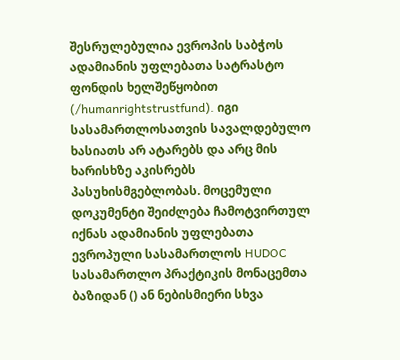შესრულებულია ევროპის საბჭოს ადამიანის უფლებათა სატრასტო ფონდის ხელშეწყობით (/humanrightstrustfund). იგი სასამართლოსათვის სავალდებულო ხასიათს არ ატარებს და არც მის ხარისხზე აკისრებს პასუხისმგებლობას. მოცემული დოკუმენტი შეიძლება ჩამოტვირთულ იქნას ადამიანის უფლებათა ევროპული სასამართლოს HUDOC სასამართლო პრაქტიკის მონაცემთა ბაზიდან () ან ნებისმიერი სხვა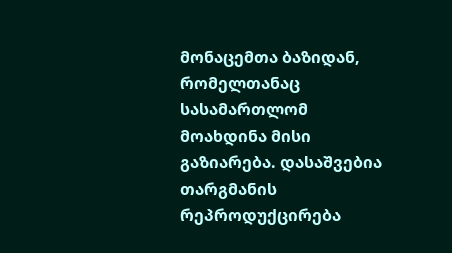მონაცემთა ბაზიდან, რომელთანაც სასამართლომ მოახდინა მისი გაზიარება. დასაშვებია თარგმანის რეპროდუქცირება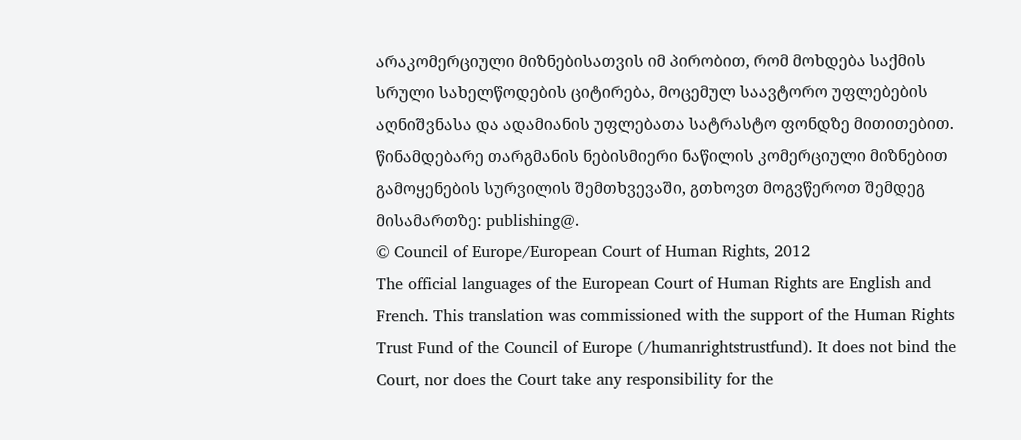არაკომერციული მიზნებისათვის იმ პირობით, რომ მოხდება საქმის სრული სახელწოდების ციტირება, მოცემულ საავტორო უფლებების აღნიშვნასა და ადამიანის უფლებათა სატრასტო ფონდზე მითითებით. წინამდებარე თარგმანის ნებისმიერი ნაწილის კომერციული მიზნებით გამოყენების სურვილის შემთხვევაში, გთხოვთ მოგვწეროთ შემდეგ მისამართზე: publishing@.
© Council of Europe/European Court of Human Rights, 2012
The official languages of the European Court of Human Rights are English and French. This translation was commissioned with the support of the Human Rights Trust Fund of the Council of Europe (/humanrightstrustfund). It does not bind the Court, nor does the Court take any responsibility for the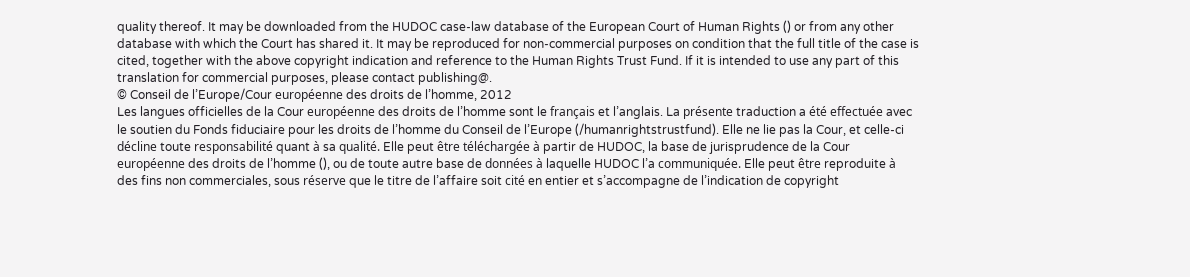quality thereof. It may be downloaded from the HUDOC case-law database of the European Court of Human Rights () or from any other database with which the Court has shared it. It may be reproduced for non-commercial purposes on condition that the full title of the case is cited, together with the above copyright indication and reference to the Human Rights Trust Fund. If it is intended to use any part of this translation for commercial purposes, please contact publishing@.
© Conseil de l’Europe/Cour européenne des droits de l’homme, 2012
Les langues officielles de la Cour européenne des droits de l’homme sont le français et l’anglais. La présente traduction a été effectuée avec le soutien du Fonds fiduciaire pour les droits de l’homme du Conseil de l’Europe (/humanrightstrustfund). Elle ne lie pas la Cour, et celle-ci décline toute responsabilité quant à sa qualité. Elle peut être téléchargée à partir de HUDOC, la base de jurisprudence de la Cour européenne des droits de l’homme (), ou de toute autre base de données à laquelle HUDOC l’a communiquée. Elle peut être reproduite à des fins non commerciales, sous réserve que le titre de l’affaire soit cité en entier et s’accompagne de l’indication de copyright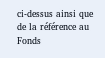ci-dessus ainsi que de la référence au Fonds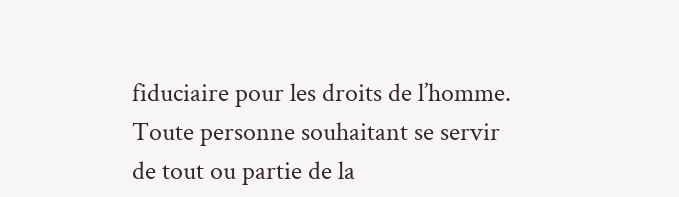fiduciaire pour les droits de l’homme. Toute personne souhaitant se servir de tout ou partie de la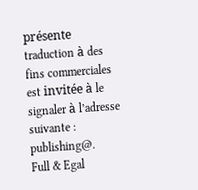présente traduction à des fins commerciales est invitée à le signaler à l’adresse suivante : publishing@.
Full & Egal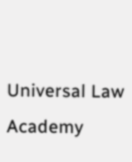Universal Law Academy